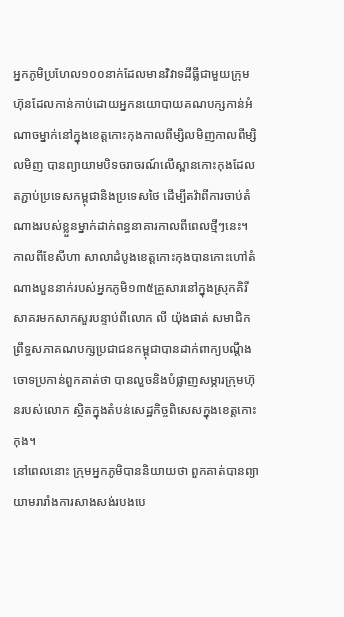អ្នកភូមិប្រហែល១០០នាក់ដែលមានវិវាទដីធ្លីជាមួយក្រុមហ៊ុនដែលកាន់កាប់ដោយអ្នកនយោបាយគណបក្សកាន់អំណាចម្នាក់នៅក្នុងខេត្តកោះកុងកាលពីម្សិលមិញកាលពីម្សិលមិញ បានព្យាយាមបិទចរាចរណ៍លើស្ពានកោះកុងដែលតភ្ជាប់ប្រទេសកម្ពុជានិងប្រទេសថៃ ដើម្បីតវ៉ាពីការចាប់តំណាងរបស់ខ្លួនម្នាក់ដាក់ពន្ធនាគារកាលពីពេលថ្មីៗនេះ។
កាលពីខែសីហា សាលាដំបូងខេត្តកោះកុងបានកោះហៅតំណាងបួននាក់របស់អ្នកភូមិ១៣៥គ្រួសារនៅក្នុងស្រុកគិរីសាគរមកសាកសួរបន្ទាប់ពីលោក លី យ៉ុងផាត់ សមាជិកព្រឹទ្ធសភាគណបក្សប្រជាជនកម្ពុជាបានដាក់ពាក្យបណ្តឹង ចោទប្រកាន់ពួកគាត់ថា បានលួចនិងបំផ្លាញសម្ភារក្រុមហ៊ុនរបស់លោក ស្ថិតក្នុងតំបន់សេដ្ឋកិច្ចពិសេសក្នុងខេត្តកោះកុង។
នៅពេលនោះ ក្រុមអ្នកភូមិបាននិយាយថា ពួកគាត់បានព្យាយាមរារាំងការសាងសង់របងបេ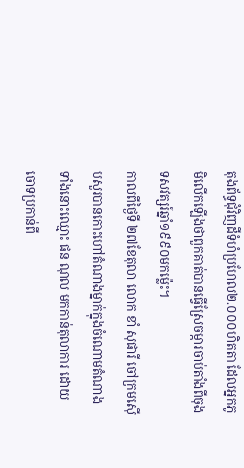តុងព័ទ្ធជុំវិញដីទំហំប្រហែល២.០០០ហិតតា ដែលអ្នកភូមិលើកឡើងថាពួកគាត់បានធ្វើស្រែចម្ការចាប់តាំងពីចុងទសវត្សរ៍ឆ្នាំ១៩៩០មកម៉្លេះ។
កាលពីថ្ងៃទី ២៧ខែតុលា លោក ខាំ សុផារី ចៅក្រមស៊ើបសួរបានកោះហៅតំណាងម្នាក់ក្នុងចំណោមតំណាងទាំងនោះឈ្មោះ ផន ណុល មកកាន់តុលាការ ដោយចោទប្រកាន់ពី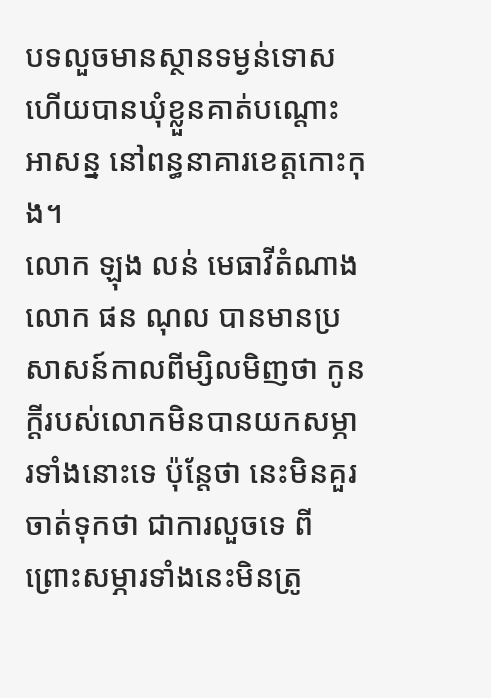បទលួចមានស្ថានទម្ងន់ទោស ហើយបានឃុំខ្លួនគាត់បណ្តោះអាសន្ន នៅពន្ធនាគារខេត្តកោះកុង។
លោក ឡុង លន់ មេធាវីតំណាងលោក ផន ណុល បានមានប្រសាសន៍កាលពីម្សិលមិញថា កូនក្តីរបស់លោកមិនបានយកសម្ភារទាំងនោះទេ ប៉ុន្តែថា នេះមិនគួរចាត់ទុកថា ជាការលួចទេ ពីព្រោះសម្ភារទាំងនេះមិនត្រូ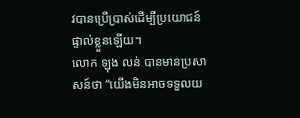វបានប្រើប្រាស់ដើម្បីប្រយោជន៍ផ្ទាល់ខ្លួនឡើយ។
លោក ឡុង លន់ បានមានប្រសាសន៍ថា “យើងមិនអាចទទួលយ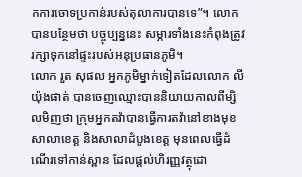កការចោទប្រកាន់របស់តុលាការបានទេ”។ លោកបានបន្ថែមថា បច្ចុប្បន្ននេះ សម្ភារទាំងនេះកំពុងត្រូវរក្សាទុកនៅផ្ទះរបស់អនុប្រធានភូមិ។
លោក រួត សុផល អ្នកភូមិម្នាក់ទៀតដែលលោក លី យ៉ុងផាត់ បានចេញឈ្មោះបាននិយាយកាលពីម្សិលមិញថា ក្រុមអ្នកតវ៉ាបានធ្វើការតវ៉ានៅខាងមុខសាលាខេត្ត និងសាលាដំបូងខេត្ត មុនពេលធ្វើដំណើរទៅកាន់ស្ពាន ដែលផ្តល់ហិរញ្ញវត្ថុដោ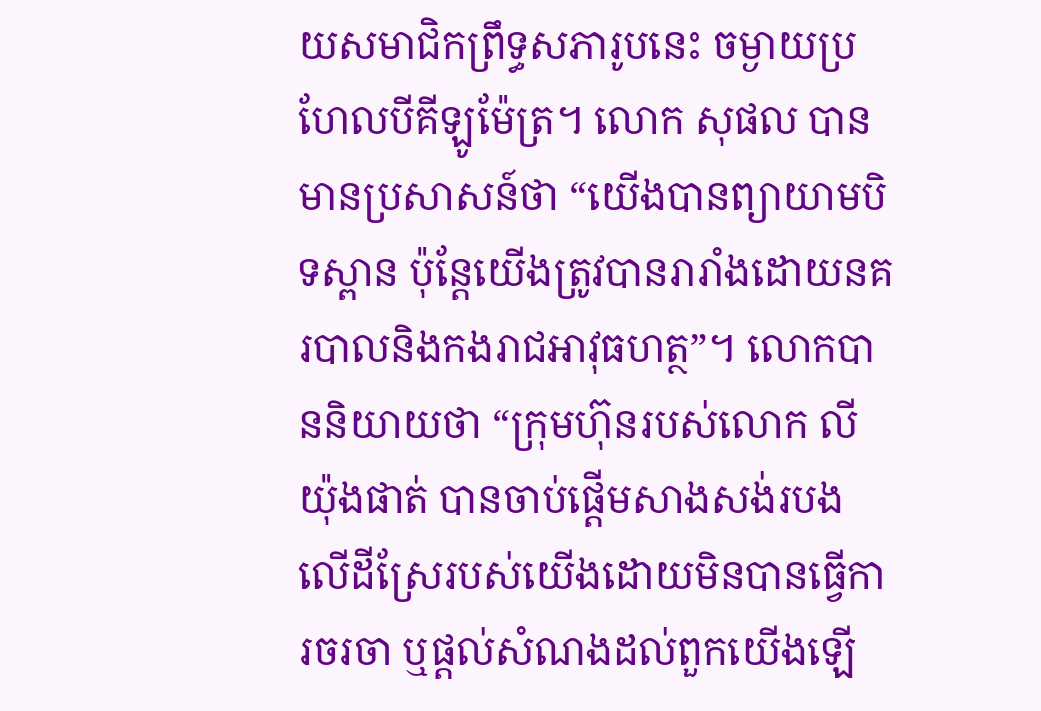យសមាជិកព្រឹទ្ធសភារូបនេះ ចម្ងាយប្រហែលបីគីឡូម៉ែត្រ។ លោក សុផល បានមានប្រសាសន៍ថា “យើងបានព្យាយាមបិទស្ពាន ប៉ុន្តែយើងត្រូវបានរារាំងដោយនគរបាលនិងកងរាជអាវុធហត្ថ”។ លោកបាននិយាយថា “ក្រុមហ៊ុនរបស់លោក លី យ៉ុងផាត់ បានចាប់ផ្តើមសាងសង់របងលើដីស្រែរបស់យើងដោយមិនបានធ្វើការចរចា ឬផ្តល់សំណងដល់ពួកយើងឡើ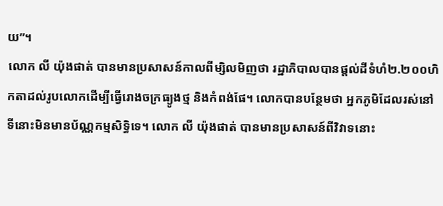យ”។
លោក លី យ៉ុងផាត់ បានមានប្រសាសន៍កាលពីម្សិលមិញថា រដ្ឋាភិបាលបានផ្តល់ដីទំហំ២.២០០ហិកតាដល់រូបលោកដើម្បីធ្វើរោងចក្រធ្យូងថ្ម និងកំពង់ផែ។ លោកបានបន្ថែមថា អ្នកភូមិដែលរស់នៅទីនោះមិនមានប័ណ្ណកម្មសិទ្ធិទេ។ លោក លី យ៉ុងផាត់ បានមានប្រសាសន៍ពីវិវាទនោះ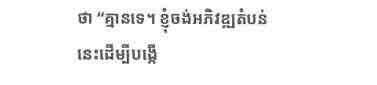ថា “គ្មានទេ។ ខ្ញុំចង់អភិវឌ្ឍតំបន់នេះដើម្បីបង្កើ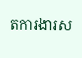តការងារស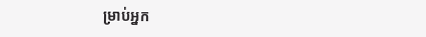ម្រាប់អ្នក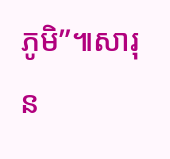ភូមិ”៕សារុន